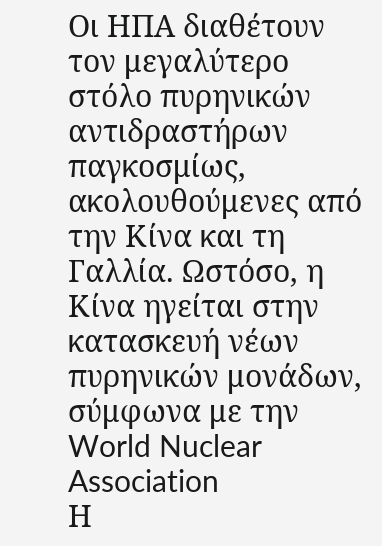Οι ΗΠΑ διαθέτουν τον μεγαλύτερο στόλο πυρηνικών αντιδραστήρων παγκοσμίως, ακολουθούμενες από την Κίνα και τη Γαλλία. Ωστόσο, η Κίνα ηγείται στην κατασκευή νέων πυρηνικών μονάδων, σύμφωνα με την World Nuclear Association
Η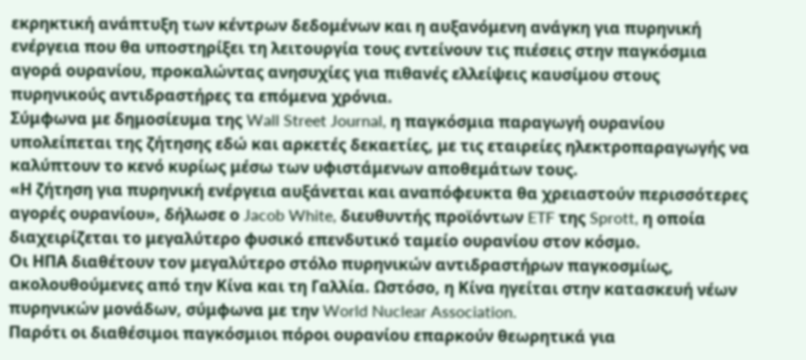εκρηκτική ανάπτυξη των κέντρων δεδομένων και η αυξανόμενη ανάγκη για πυρηνική ενέργεια που θα υποστηρίξει τη λειτουργία τους εντείνουν τις πιέσεις στην παγκόσμια αγορά ουρανίου, προκαλώντας ανησυχίες για πιθανές ελλείψεις καυσίμου στους πυρηνικούς αντιδραστήρες τα επόμενα χρόνια.
Σύμφωνα με δημοσίευμα της Wall Street Journal, η παγκόσμια παραγωγή ουρανίου υπολείπεται της ζήτησης εδώ και αρκετές δεκαετίες, με τις εταιρείες ηλεκτροπαραγωγής να καλύπτουν το κενό κυρίως μέσω των υφιστάμενων αποθεμάτων τους.
«Η ζήτηση για πυρηνική ενέργεια αυξάνεται και αναπόφευκτα θα χρειαστούν περισσότερες αγορές ουρανίου», δήλωσε ο Jacob White, διευθυντής προϊόντων ETF της Sprott, η οποία διαχειρίζεται το μεγαλύτερο φυσικό επενδυτικό ταμείο ουρανίου στον κόσμο.
Οι ΗΠΑ διαθέτουν τον μεγαλύτερο στόλο πυρηνικών αντιδραστήρων παγκοσμίως, ακολουθούμενες από την Κίνα και τη Γαλλία. Ωστόσο, η Κίνα ηγείται στην κατασκευή νέων πυρηνικών μονάδων, σύμφωνα με την World Nuclear Association.
Παρότι οι διαθέσιμοι παγκόσμιοι πόροι ουρανίου επαρκούν θεωρητικά για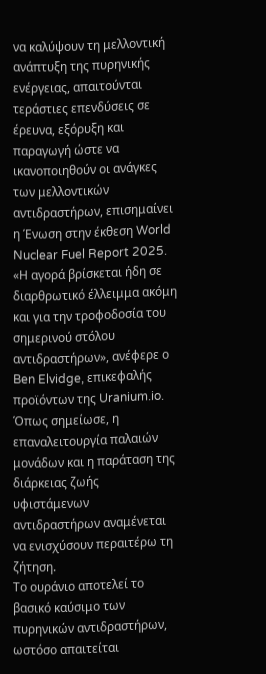να καλύψουν τη μελλοντική ανάπτυξη της πυρηνικής ενέργειας, απαιτούνται τεράστιες επενδύσεις σε έρευνα, εξόρυξη και παραγωγή ώστε να ικανοποιηθούν οι ανάγκες των μελλοντικών αντιδραστήρων, επισημαίνει η Ένωση στην έκθεση World Nuclear Fuel Report 2025.
«Η αγορά βρίσκεται ήδη σε διαρθρωτικό έλλειμμα ακόμη και για την τροφοδοσία του σημερινού στόλου αντιδραστήρων», ανέφερε ο Ben Elvidge, επικεφαλής προϊόντων της Uranium.io. Όπως σημείωσε, η επαναλειτουργία παλαιών μονάδων και η παράταση της διάρκειας ζωής υφιστάμενων αντιδραστήρων αναμένεται να ενισχύσουν περαιτέρω τη ζήτηση.
Το ουράνιο αποτελεί το βασικό καύσιμο των πυρηνικών αντιδραστήρων, ωστόσο απαιτείται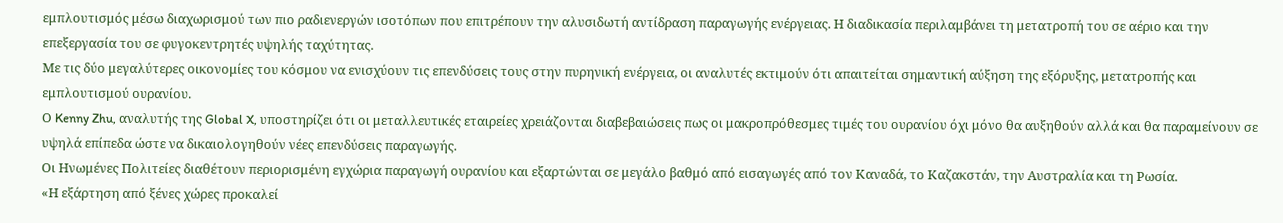εμπλουτισμός μέσω διαχωρισμού των πιο ραδιενεργών ισοτόπων που επιτρέπουν την αλυσιδωτή αντίδραση παραγωγής ενέργειας. Η διαδικασία περιλαμβάνει τη μετατροπή του σε αέριο και την επεξεργασία του σε φυγοκεντρητές υψηλής ταχύτητας.
Με τις δύο μεγαλύτερες οικονομίες του κόσμου να ενισχύουν τις επενδύσεις τους στην πυρηνική ενέργεια, οι αναλυτές εκτιμούν ότι απαιτείται σημαντική αύξηση της εξόρυξης, μετατροπής και εμπλουτισμού ουρανίου.
Ο Kenny Zhu, αναλυτής της Global X, υποστηρίζει ότι οι μεταλλευτικές εταιρείες χρειάζονται διαβεβαιώσεις πως οι μακροπρόθεσμες τιμές του ουρανίου όχι μόνο θα αυξηθούν αλλά και θα παραμείνουν σε υψηλά επίπεδα ώστε να δικαιολογηθούν νέες επενδύσεις παραγωγής.
Οι Ηνωμένες Πολιτείες διαθέτουν περιορισμένη εγχώρια παραγωγή ουρανίου και εξαρτώνται σε μεγάλο βαθμό από εισαγωγές από τον Καναδά, το Καζακστάν, την Αυστραλία και τη Ρωσία.
«Η εξάρτηση από ξένες χώρες προκαλεί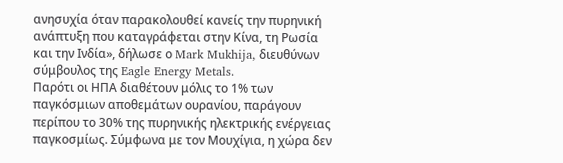ανησυχία όταν παρακολουθεί κανείς την πυρηνική ανάπτυξη που καταγράφεται στην Κίνα, τη Ρωσία και την Ινδία», δήλωσε ο Mark Mukhija, διευθύνων σύμβουλος της Eagle Energy Metals.
Παρότι οι ΗΠΑ διαθέτουν μόλις το 1% των παγκόσμιων αποθεμάτων ουρανίου, παράγουν περίπου το 30% της πυρηνικής ηλεκτρικής ενέργειας παγκοσμίως. Σύμφωνα με τον Μουχίγια, η χώρα δεν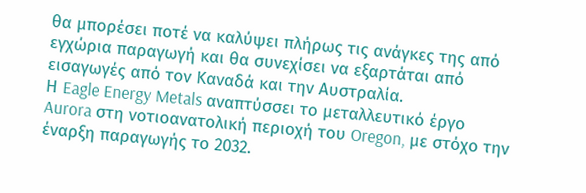θα μπορέσει ποτέ να καλύψει πλήρως τις ανάγκες της από εγχώρια παραγωγή και θα συνεχίσει να εξαρτάται από εισαγωγές από τον Καναδά και την Αυστραλία.
Η Eagle Energy Metals αναπτύσσει το μεταλλευτικό έργο Aurora στη νοτιοανατολική περιοχή του Oregon, με στόχο την έναρξη παραγωγής το 2032.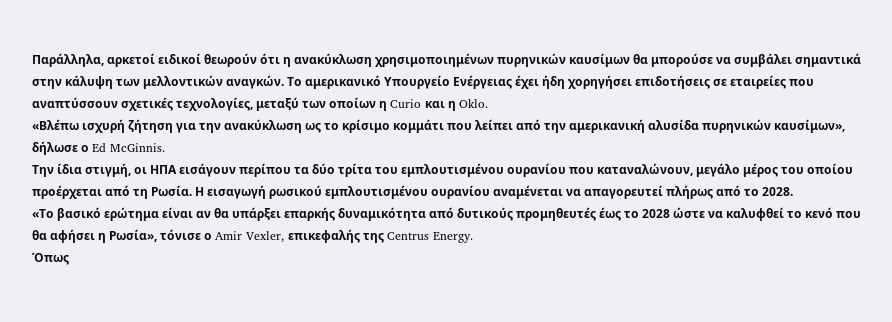Παράλληλα, αρκετοί ειδικοί θεωρούν ότι η ανακύκλωση χρησιμοποιημένων πυρηνικών καυσίμων θα μπορούσε να συμβάλει σημαντικά στην κάλυψη των μελλοντικών αναγκών. Το αμερικανικό Υπουργείο Ενέργειας έχει ήδη χορηγήσει επιδοτήσεις σε εταιρείες που αναπτύσσουν σχετικές τεχνολογίες, μεταξύ των οποίων η Curio και η Oklo.
«Βλέπω ισχυρή ζήτηση για την ανακύκλωση ως το κρίσιμο κομμάτι που λείπει από την αμερικανική αλυσίδα πυρηνικών καυσίμων», δήλωσε ο Ed McGinnis.
Την ίδια στιγμή, οι ΗΠΑ εισάγουν περίπου τα δύο τρίτα του εμπλουτισμένου ουρανίου που καταναλώνουν, μεγάλο μέρος του οποίου προέρχεται από τη Ρωσία. Η εισαγωγή ρωσικού εμπλουτισμένου ουρανίου αναμένεται να απαγορευτεί πλήρως από το 2028.
«Το βασικό ερώτημα είναι αν θα υπάρξει επαρκής δυναμικότητα από δυτικούς προμηθευτές έως το 2028 ώστε να καλυφθεί το κενό που θα αφήσει η Ρωσία», τόνισε ο Amir Vexler, επικεφαλής της Centrus Energy.
Όπως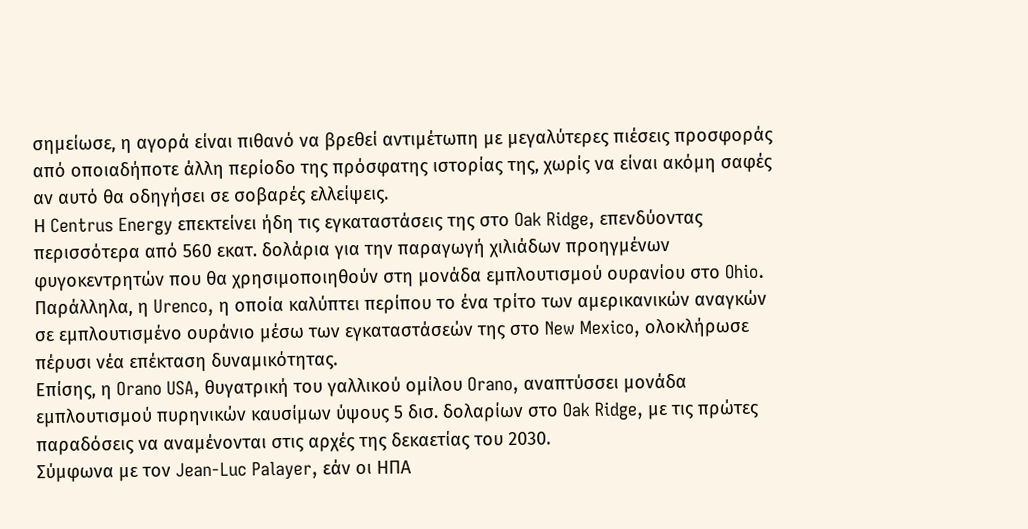σημείωσε, η αγορά είναι πιθανό να βρεθεί αντιμέτωπη με μεγαλύτερες πιέσεις προσφοράς από οποιαδήποτε άλλη περίοδο της πρόσφατης ιστορίας της, χωρίς να είναι ακόμη σαφές αν αυτό θα οδηγήσει σε σοβαρές ελλείψεις.
Η Centrus Energy επεκτείνει ήδη τις εγκαταστάσεις της στο Oak Ridge, επενδύοντας περισσότερα από 560 εκατ. δολάρια για την παραγωγή χιλιάδων προηγμένων φυγοκεντρητών που θα χρησιμοποιηθούν στη μονάδα εμπλουτισμού ουρανίου στο Ohio.
Παράλληλα, η Urenco, η οποία καλύπτει περίπου το ένα τρίτο των αμερικανικών αναγκών σε εμπλουτισμένο ουράνιο μέσω των εγκαταστάσεών της στο New Mexico, ολοκλήρωσε πέρυσι νέα επέκταση δυναμικότητας.
Επίσης, η Orano USA, θυγατρική του γαλλικού ομίλου Orano, αναπτύσσει μονάδα εμπλουτισμού πυρηνικών καυσίμων ύψους 5 δισ. δολαρίων στο Oak Ridge, με τις πρώτες παραδόσεις να αναμένονται στις αρχές της δεκαετίας του 2030.
Σύμφωνα με τον Jean-Luc Palayer, εάν οι ΗΠΑ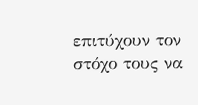επιτύχουν τον στόχο τους να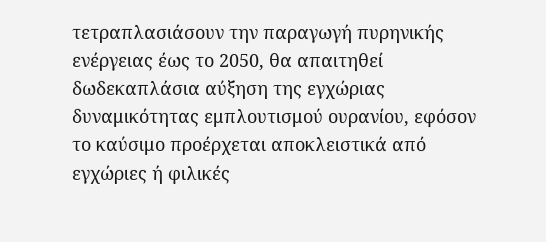τετραπλασιάσουν την παραγωγή πυρηνικής ενέργειας έως το 2050, θα απαιτηθεί δωδεκαπλάσια αύξηση της εγχώριας δυναμικότητας εμπλουτισμού ουρανίου, εφόσον το καύσιμο προέρχεται αποκλειστικά από εγχώριες ή φιλικές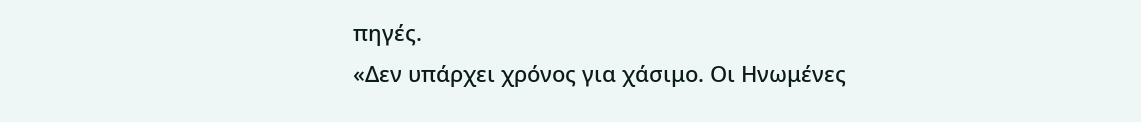πηγές.
«Δεν υπάρχει χρόνος για χάσιμο. Οι Ηνωμένες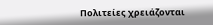Πολιτείες χρειάζονται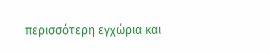περισσότερη εγχώρια και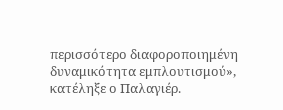περισσότερο διαφοροποιημένη δυναμικότητα εμπλουτισμού», κατέληξε ο Παλαγιέρ.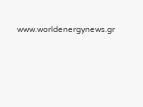www.worldenergynews.gr